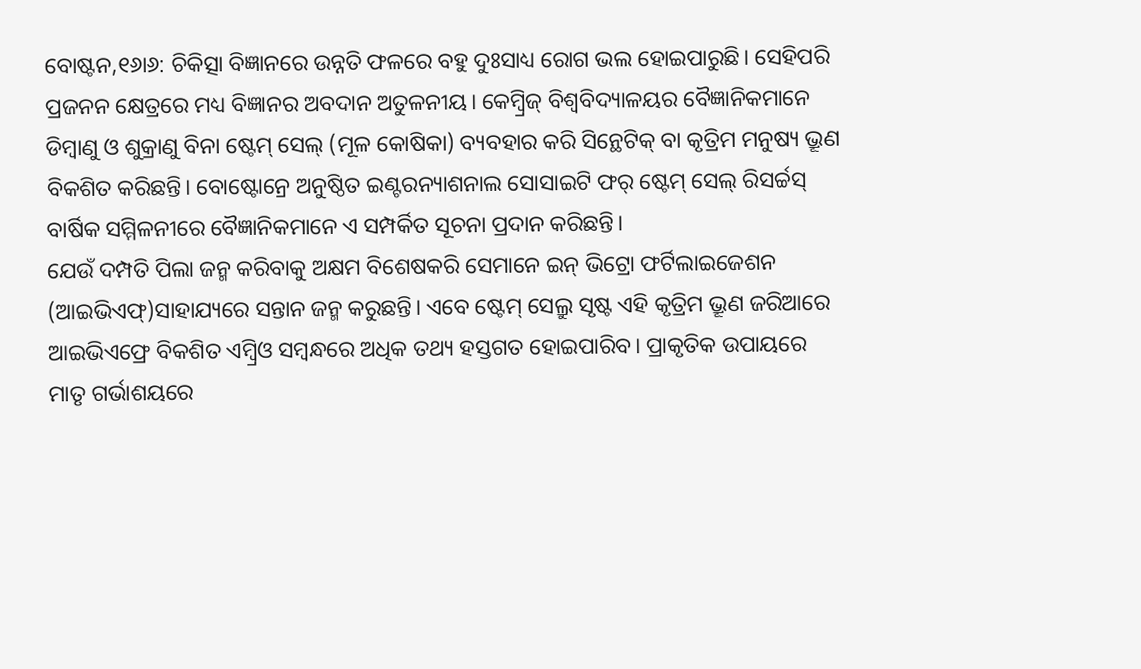ବୋଷ୍ଟନ,୧୬ା୬: ଚିକିତ୍ସା ବିଜ୍ଞାନରେ ଉନ୍ନତି ଫଳରେ ବହୁ ଦୁଃସାଧ୍ୟ ରୋଗ ଭଲ ହୋଇପାରୁଛି। ସେହିପରି ପ୍ରଜନନ କ୍ଷେତ୍ରରେ ମଧ୍ୟ ବିଜ୍ଞାନର ଅବଦାନ ଅତୁଳନୀୟ। କେମ୍ବ୍ରିଜ୍ ବିଶ୍ୱବିଦ୍ୟାଳୟର ବୈଜ୍ଞାନିକମାନେ ଡିମ୍ବାଣୁ ଓ ଶୁକ୍ରାଣୁ ବିନା ଷ୍ଟେମ୍ ସେଲ୍ (ମୂଳ କୋଷିକା) ବ୍ୟବହାର କରି ସିନ୍ଥେଟିକ୍ ବା କୃତ୍ରିମ ମନୁଷ୍ୟ ଭ୍ରୂଣ ବିକଶିତ କରିଛନ୍ତି। ବୋଷ୍ଟୋନ୍ରେ ଅନୁଷ୍ଠିତ ଇଣ୍ଟରନ୍ୟାଶନାଲ ସୋସାଇଟି ଫର୍ ଷ୍ଟେମ୍ ସେଲ୍ ରିସର୍ଚ୍ଚସ୍ ବାର୍ଷିକ ସମ୍ମିଳନୀରେ ବୈଜ୍ଞାନିକମାନେ ଏ ସମ୍ପର୍କିତ ସୂଚନା ପ୍ରଦାନ କରିଛନ୍ତି।
ଯେଉଁ ଦମ୍ପତି ପିଲା ଜନ୍ମ କରିବାକୁ ଅକ୍ଷମ ବିଶେଷକରି ସେମାନେ ଇନ୍ ଭିଟ୍ରୋ ଫର୍ଟିଲାଇଜେଶନ (ଆଇଭିଏଫ୍)ସାହାଯ୍ୟରେ ସନ୍ତାନ ଜନ୍ମ କରୁଛନ୍ତି। ଏବେ ଷ୍ଟେମ୍ ସେଲ୍ରୁ ସୃଷ୍ଟ ଏହି କୃତ୍ରିମ ଭ୍ରୂଣ ଜରିଆରେ ଆଇଭିଏଫ୍ରେ ବିକଶିତ ଏମ୍ବ୍ରିଓ ସମ୍ବନ୍ଧରେ ଅଧିକ ତଥ୍ୟ ହସ୍ତଗତ ହୋଇପାରିବ। ପ୍ରାକୃତିକ ଉପାୟରେ ମାତୃ ଗର୍ଭାଶୟରେ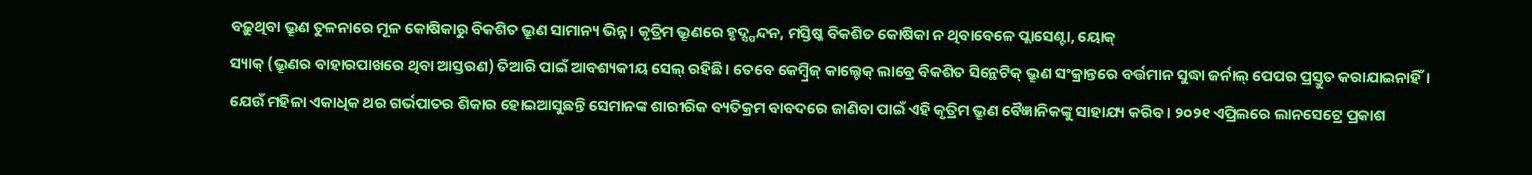ବଢ଼ୁଥିବା ଭ୍ରୂଣ ତୁଳନାରେ ମୂଳ କୋଷିକାରୁ ବିକଶିତ ଭ୍ରୂଣ ସାମାନ୍ୟ ଭିନ୍ନ। କୃତ୍ରିମ ଭ୍ରୂଣରେ ହୃଦ୍ସ୍ପନ୍ଦନ, ମସ୍ତିଷ୍କ ବିକଶିତ କୋଷିକା ନ ଥିବାବେଳେ ପ୍ଲାସେଣ୍ଟା, ୟୋକ୍
ସ୍ୟାକ୍ (ଭ୍ରୂଣର ବାହାରପାଖରେ ଥିବା ଆସ୍ତରଣ) ତିଆରି ପାଇଁ ଆବଶ୍ୟକୀୟ ସେଲ୍ ରହିଛି। ତେବେ କେମ୍ବ୍ରିଜ୍ କାଲ୍ଟେକ୍ ଲାବ୍ରେ ବିକଶିତ ସିନ୍ଥେଟିକ୍ ଭ୍ରୂଣ ସଂକ୍ରାନ୍ତରେ ବର୍ତ୍ତମାନ ସୁଦ୍ଧା ଜର୍ନାଲ୍ ପେପର ପ୍ରସ୍ତୁତ କରାଯାଇନାହିଁ।
ଯେଉଁ ମହିଳା ଏକାଧିକ ଥର ଗର୍ଭପାତର ଶିକାର ହୋଇଆସୁଛନ୍ତି ସେମାନଙ୍କ ଶାରୀରିକ ବ୍ୟତିକ୍ରମ ବାବଦରେ ଜାଣିବା ପାଇଁ ଏହି କୃତ୍ରିମ ଭ୍ରୂଣ ବୈଜ୍ଞାନିକଙ୍କୁ ସାହାଯ୍ୟ କରିବ। ୨୦୨୧ ଏପ୍ରିଲରେ ଲାନସେଟ୍ରେ ପ୍ରକାଶ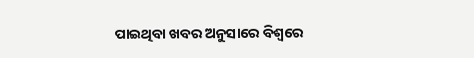ପାଇଥିବା ଖବର ଅନୁସାରେ ବିଶ୍ୱରେ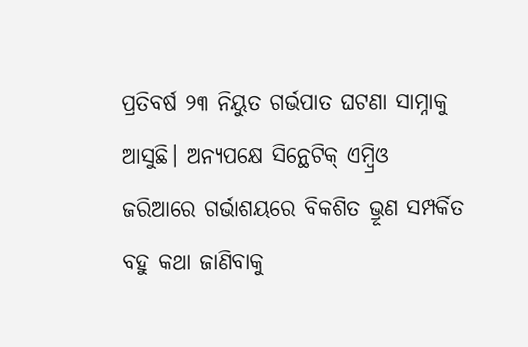ପ୍ରତିବର୍ଷ ୨୩ ନିୟୁତ ଗର୍ଭପାତ ଘଟଣା ସାମ୍ନାକୁ ଆସୁଛି। ଅନ୍ୟପକ୍ଷେ ସିନ୍ଥେଟିକ୍ ଏମ୍ବ୍ରିଓ ଜରିଆରେ ଗର୍ଭାଶୟରେ ବିକଶିତ ଭ୍ରୂଣ ସମ୍ପର୍କିତ ବହୁ କଥା ଜାଣିବାକୁ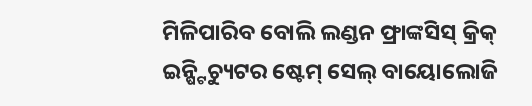ମିଳିପାରିବ ବୋଲି ଲଣ୍ଡନ ଫ୍ରାଙ୍କସିସ୍ କ୍ରିକ୍ ଇନ୍ଷ୍ଟିଚ୍ୟୁଟର ଷ୍ଟେମ୍ ସେଲ୍ ବାୟୋଲୋଜି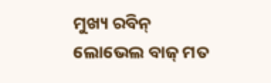ମୁଖ୍ୟ ରବିନ୍ ଲୋଭେଲ ବାଜ୍ ମତ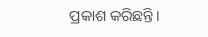ପ୍ରକାଶ କରିଛନ୍ତି।